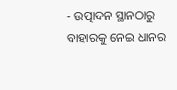- ଉତ୍ପାଦନ ସ୍ଥାନଠାରୁ ବାହାରକୁ ନେଇ ଧାନର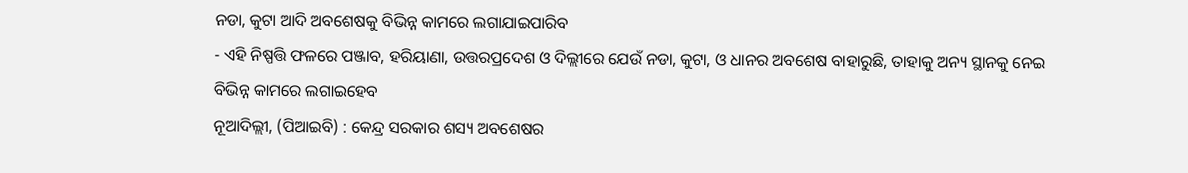ନଡା, କୁଟା ଆଦି ଅବଶେଷକୁ ବିଭିନ୍ନ କାମରେ ଲଗାଯାଇପାରିବ
- ଏହି ନିଷ୍ପତ୍ତି ଫଳରେ ପଞ୍ଜାବ, ହରିୟାଣା, ଉତ୍ତରପ୍ରଦେଶ ଓ ଦିଲ୍ଲୀରେ ଯେଉଁ ନଡା, କୁଟା, ଓ ଧାନର ଅବଶେଷ ବାହାରୁଛି, ତାହାକୁ ଅନ୍ୟ ସ୍ଥାନକୁ ନେଇ ବିଭିନ୍ନ କାମରେ ଲଗାଇହେବ
ନୂଆଦିଲ୍ଲୀ, (ପିଆଇବି) : କେନ୍ଦ୍ର ସରକାର ଶସ୍ୟ ଅବଶେଷର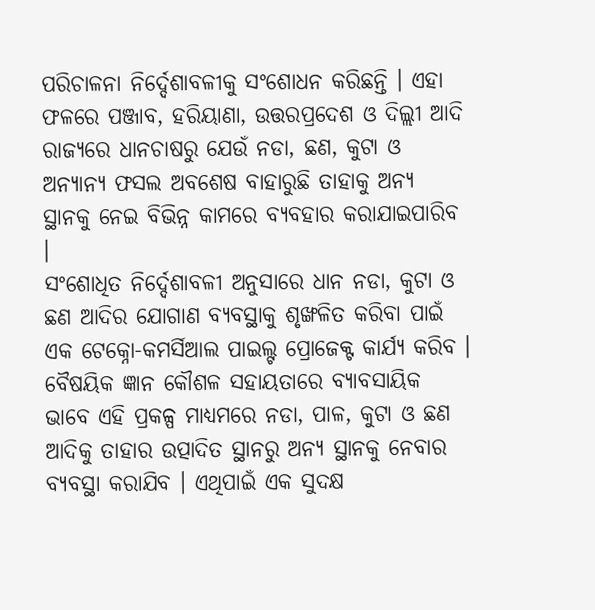ପରିଚାଳନା ନିର୍ଦ୍ଦେଶାବଳୀକୁ ସଂଶୋଧନ କରିଛନ୍ତି । ଏହା ଫଳରେ ପଞ୍ଜାବ, ହରିୟାଣା, ଉତ୍ତରପ୍ରଦେଶ ଓ ଦିଲ୍ଲୀ ଆଦି ରାଜ୍ୟରେ ଧାନଚାଷରୁ ଯେଉଁ ନଡା, ଛଣ, କୁଟା ଓ ଅନ୍ୟାନ୍ୟ ଫସଲ ଅବଶେଷ ବାହାରୁଛି ତାହାକୁ ଅନ୍ୟ ସ୍ଥାନକୁ ନେଇ ବିଭିନ୍ନ କାମରେ ବ୍ୟବହାର କରାଯାଇପାରିବ ।
ସଂଶୋଧିତ ନିର୍ଦ୍ଦେଶାବଳୀ ଅନୁସାରେ ଧାନ ନଡା, କୁଟା ଓ ଛଣ ଆଦିର ଯୋଗାଣ ବ୍ୟବସ୍ଥାକୁ ଶୃଙ୍ଖଳିତ କରିବା ପାଇଁ ଏକ ଟେକ୍ନୋ-କମର୍ସିଆଲ ପାଇଲ୍ଟ ପ୍ରୋଜେକ୍ଟ କାର୍ଯ୍ୟ କରିବ । ବୈଷୟିକ ଜ୍ଞାନ କୌଶଳ ସହାୟତାରେ ବ୍ୟାବସାୟିକ ଭାବେ ଏହି ପ୍ରକଳ୍ପ ମାଧ୍ୟମରେ ନଡା, ପାଳ, କୁଟା ଓ ଛଣ ଆଦିକୁ ତାହାର ଉତ୍ପାଦିତ ସ୍ଥାନରୁ ଅନ୍ୟ ସ୍ଥାନକୁ ନେବାର ବ୍ୟବସ୍ଥା କରାଯିବ । ଏଥିପାଇଁ ଏକ ସୁଦକ୍ଷ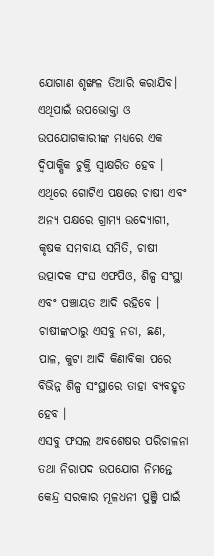ଯୋଗାଣ ଶୃଙ୍ଖଳ ତିଆରି କରାଯିବ। ଏଥିପାଇଁ ଉପଭୋକ୍ତା ଓ ଉପଯୋଗକାରୀଙ୍କ ମଧ୍ୟରେ ଏକ ଦ୍ୱିପାକ୍ଷିକ ଚୁକ୍ତି ସ୍ୱାକ୍ଷରିତ ହେବ । ଏଥିରେ ଗୋଟିଏ ପକ୍ଷରେ ଚାଷୀ ଏବଂ ଅନ୍ୟ ପକ୍ଷରେ ଗ୍ରାମ୍ୟ ଉଦ୍ୟୋଗୀ, କୃଷକ ସମବାୟ ସମିତି, ଚାଷୀ ଉତ୍ପାଦକ ସଂଘ ଏଫପିଓ, ଶିଳ୍ପ ସଂସ୍ଥା ଏବଂ ପଞ୍ଚାୟତ ଆଦି ରହିବେ । ଚାଷୀଙ୍କଠାରୁ ଏସବୁ ନଡା, ଛଣ, ପାଳ, କୁଟା ଆଦି କିଣାବିକା ପରେ ବିଭିନ୍ନ ଶିଳ୍ପ ସଂସ୍ଥାରେ ତାହା ବ୍ୟବହୃତ ହେବ ।
ଏସବୁ ଫସଲ ଅବଶେଷର ପରିଚାଳନା ତଥା ନିରାପଦ ଉପଯୋଗ ନିମନ୍ତେ କେନ୍ଦ୍ର ସରକାର ମୂଳଧନୀ ପୁଞ୍ଜି ପାଇଁ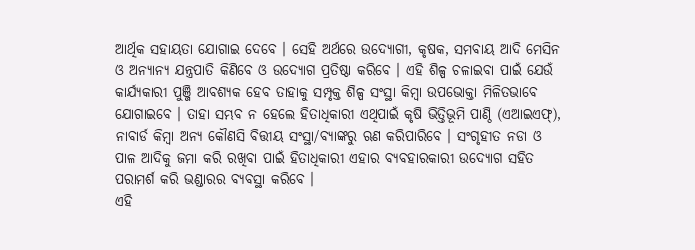ଆର୍ଥିକ ସହାୟତା ଯୋଗାଇ ଦେବେ । ସେହି ଅର୍ଥରେ ଉଦ୍ୟୋଗୀ, କୃଷକ, ସମବାୟ ଆଦି ମେସିନ ଓ ଅନ୍ୟାନ୍ୟ ଯନ୍ତ୍ରପାତି କିଣିବେ ଓ ଉଦ୍ୟୋଗ ପ୍ରତିଷ୍ଠା କରିବେ । ଏହି ଶିଳ୍ପ ଚଳାଇବା ପାଇଁ ଯେଉଁ କାର୍ଯ୍ୟକାରୀ ପୁଞ୍ଜି ଆବଶ୍ୟକ ହେବ ତାହାକୁ ସମ୍ପୃକ୍ତ ଶିଳ୍ପ ସଂସ୍ଥା କିମ୍ବା ଉପଭୋକ୍ତା ମିଳିତଭାବେ ଯୋଗାଇବେ । ତାହା ସମ୍ଭବ ନ ହେଲେ ହିତାଧିକାରୀ ଏଥିପାଇଁ କୃଷି ଭିତ୍ତିଭୂମି ପାଣ୍ଠି (ଏଆଇଏଫ୍), ନାବାର୍ଡ କିମ୍ବା ଅନ୍ୟ କୌଣସି ବିତ୍ତୀୟ ସଂସ୍ଥା/ବ୍ୟାଙ୍କରୁ ଋଣ କରିପାରିବେ । ସଂଗୃହୀତ ନଡା ଓ ପାଳ ଆଦିକୁ ଜମା କରି ରଖିବା ପାଇଁ ହିତାଧିକାରୀ ଏହାର ବ୍ୟବହାରକାରୀ ଉଦ୍ୟୋଗ ସହିତ ପରାମର୍ଶ କରି ଭଣ୍ଡାରର ବ୍ୟବସ୍ଥା କରିବେ ।
ଏହି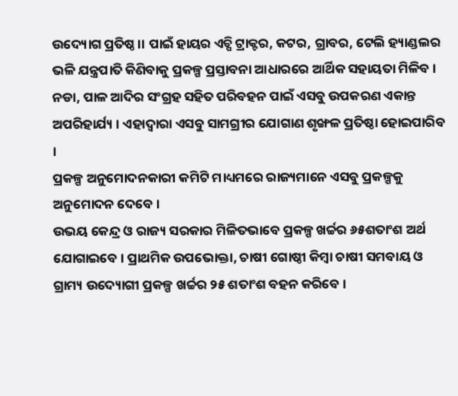ଉଦ୍ୟୋଗ ପ୍ରତିଷ୍ଠ।। ପାଇଁ ହାୟର ଏଚ୍ପି ଟ୍ରାକ୍ଟର, କଟର, ଗ୍ରାବର, ଟେଲି ହ୍ୟାଣ୍ଡଲର ଭଳି ଯନ୍ତ୍ରପାତି କିଣିବାକୁ ପ୍ରକଳ୍ପ ପ୍ରସ୍ତାବନା ଆଧାରରେ ଆର୍ଥିକ ସହାୟତା ମିଳିବ । ନଡା, ପାଳ ଆଦିର ସଂଗ୍ରହ ସହିତ ପରିବହନ ପାଇଁ ଏସବୁ ଉପକରଣ ଏକାନ୍ତ ଅପରିହାର୍ଯ୍ୟ । ଏହାଦ୍ୱାରା ଏସବୁ ସାମଗ୍ରୀର ଯୋଗାଣ ଶୃଙ୍ଖଳ ପ୍ରତିଷ୍ଠା ହୋଇପାରିବ ।
ପ୍ରକଳ୍ପ ଅନୁମୋଦନକାରୀ କମିଟି ମାଧ୍ୟମରେ ରାଜ୍ୟମାନେ ଏସବୁ ପ୍ରକଳ୍ପକୁ ଅନୁମୋଦନ ଦେବେ ।
ଉଭୟ କେନ୍ଦ୍ର ଓ ରାଜ୍ୟ ସରକାର ମିଳିତଭାବେ ପ୍ରକଳ୍ପ ଖର୍ଚ୍ଚର ୬୫ଶତାଂଶ ଅର୍ଥ ଯୋଗାଇବେ । ପ୍ରାଥମିକ ଉପଭୋକ୍ତା, ଚାଷୀ ଗୋଷ୍ଠୀ କିମ୍ବା ଚାଷୀ ସମବାୟ ଓ ଗ୍ରାମ୍ୟ ଉଦ୍ୟୋଗୀ ପ୍ରକଳ୍ପ ଖର୍ଚ୍ଚର ୨୫ ଶତାଂଶ ବହନ କରିବେ ।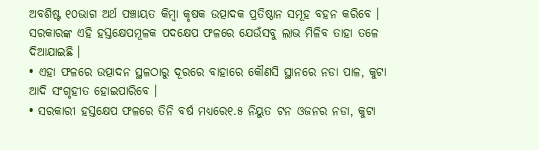ଅବଶିଷ୍ଟ ୧୦ଭାଗ ଅର୍ଥ ପଞ୍ଚାୟତ କିମ୍ବା କୃଷକ ଉତ୍ପାଦକ ପ୍ରତିଷ୍ଠାନ ସମୂହ ବହନ କରିବେ ।
ସରକାରଙ୍କ ଏହି ହସ୍ତକ୍ଷେପମୂଳକ ପଦକ୍ଷେପ ଫଳରେ ଯେଉଁସବୁ ଲାଭ ମିଳିବ ତାହା ତଳେ ଦିଆଯାଇଛି ।
• ଏହା ଫଳରେ ଉତ୍ପାଦନ ସ୍ଥଳଠାରୁ ଦୂରରେ ବାହାରେ କୌଣସି ସ୍ଥାନରେ ନଡା ପାଳ, କୁଟା ଆଦି ସଂଗୃହୀତ ହୋଇପାରିବେ ।
• ସରକାରୀ ହସ୍ତକ୍ଷେପ ଫଳରେ ତିନି ବର୍ଷ ମଧ୍ୟରେ୧.୫ ନିୟୁତ ଟନ ଓଜନର ନଡା, କୁଟା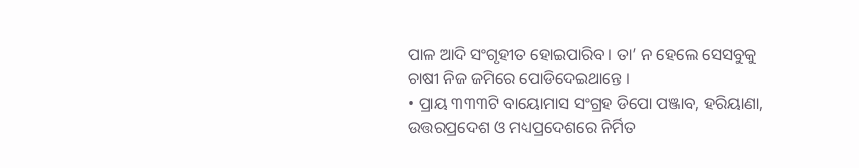ପାଳ ଆଦି ସଂଗୃହୀତ ହୋଇପାରିବ । ତା’ ନ ହେଲେ ସେସବୁକୁ ଚାଷୀ ନିଜ ଜମିରେ ପୋଡିଦେଇଥାନ୍ତେ ।
• ପ୍ରାୟ ୩୩୩ଟି ବାୟୋମାସ ସଂଗ୍ରହ ଡିପୋ ପଞ୍ଜାବ, ହରିୟାଣା, ଉତ୍ତରପ୍ରଦେଶ ଓ ମଧ୍ୟପ୍ରଦେଶରେ ନିର୍ମିତ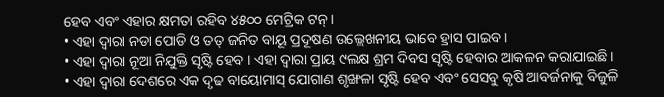ହେବ ଏବଂ ଏହାର କ୍ଷମତା ରହିବ ୪୫୦୦ ମେଟ୍ରିକ ଟନ୍ ।
• ଏହା ଦ୍ୱାରା ନଡା ପୋଡି ଓ ତତ୍ ଜନିତ ବାୟୂ ପ୍ରଦୂଷଣ ଉଲ୍ଲେଖନୀୟ ଭାବେ ହ୍ରାସ ପାଇବ ।
• ଏହା ଦ୍ୱାରା ନୂଆ ନିଯୁକ୍ତି ସୃଷ୍ଟି ହେବ । ଏହା ଦ୍ୱାରା ପ୍ରାୟ ୯ଲକ୍ଷ ଶ୍ରମ ଦିବସ ସୃଷ୍ଟି ହେବାର ଆକଳନ କରାଯାଇଛି ।
• ଏହା ଦ୍ୱାରା ଦେଶରେ ଏକ ଦୃଢ ବାୟୋମାସ୍ ଯୋଗାଣ ଶୃଙ୍ଖଳା ସୃଷ୍ଟି ହେବ ଏବଂ ସେସବୁ କୃଷି ଆବର୍ଜନାକୁ ବିଜୁଳି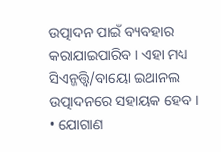ଉତ୍ପାଦନ ପାଇଁ ବ୍ୟବହାର କରାଯାଇପାରିବ । ଏହା ମଧ୍ୟ ସିଏନ୍ଜତ୍ତ୍ୱି/ବାୟୋ ଇଥାନଲ ଉତ୍ପାଦନରେ ସହାୟକ ହେବ ।
• ଯୋଗାଣ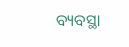ବ୍ୟବସ୍ଥା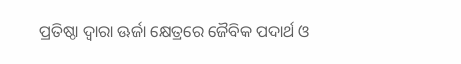ପ୍ରତିଷ୍ଠା ଦ୍ୱାରା ଊର୍ଜା କ୍ଷେତ୍ରରେ ଜୈବିକ ପଦାର୍ଥ ଓ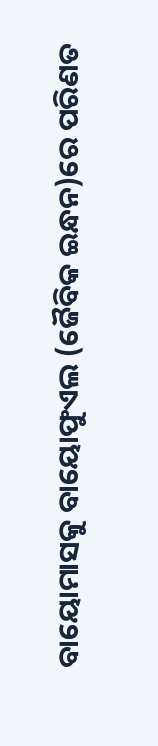ବାୟୋମାସକୁ ବାୟୋଫୁଏଲ (ଜୈବିକ ଇନ୍ଧନ)ରେ ପରିଣତ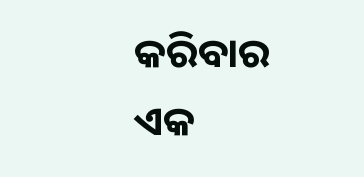କରିବାର ଏକ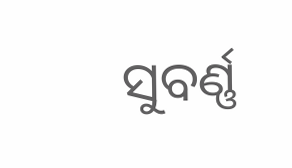ସୁବର୍ଣ୍ଣ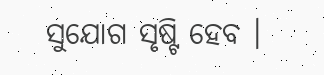ସୁଯୋଗ ସୃଷ୍ଟି ହେବ ।